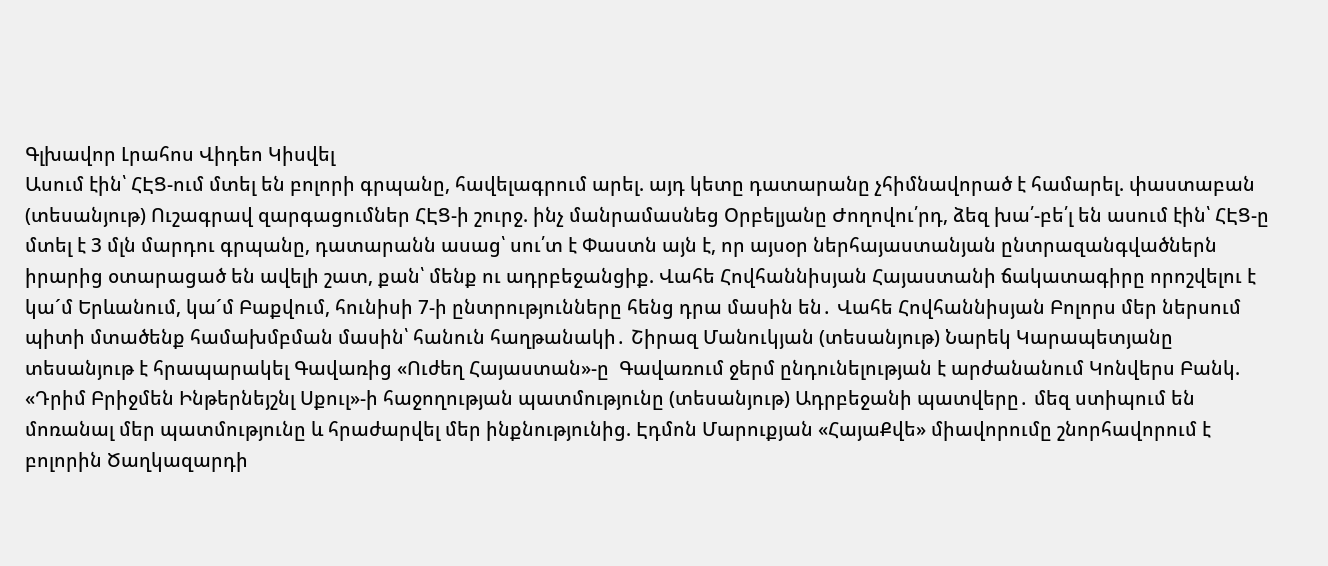Գլխավոր Լրահոս Վիդեո Կիսվել
Ասում էին՝ ՀԷՑ-ում մտել են բոլորի գրպանը, հավելագրում արել. այդ կետը դատարանը չհիմնավորած է համարել. փաստաբան (տեսանյութ) Ուշագրավ զարգացումներ ՀԷՑ-ի շուրջ. ինչ մանրամասնեց Օրբելյանը Ժողովու՛րդ, ձեզ խա՛-բե՛լ են ասում էին՝ ՀԷՑ-ը մտել է 3 մլն մարդու գրպանը, դատարանն ասաց՝ սու՛տ է Փաստն այն է, որ այսօր ներհայաստանյան ընտրազանգվածներն իրարից օտարացած են ավելի շատ, քան՝ մենք ու ադրբեջանցիք. Վահե Հովհաննիսյան Հայաստանի ճակատագիրը որոշվելու է կա´մ Երևանում, կա´մ Բաքվում, հունիսի 7-ի ընտրությունները հենց դրա մասին են․ Վահե Հովհաննիսյան Բոլորս մեր ներսում պիտի մտածենք համախմբման մասին՝ հանուն հաղթանակի․ Շիրազ Մանուկյան (տեսանյութ) Նարեկ Կարապետյանը տեսանյութ է հրապարակել Գավառից «Ուժեղ Հայաստան»-ը  Գավառում ջերմ ընդունելության է արժանանում Կոնվերս Բանկ. «Դրիմ Բրիջմեն Ինթերնեյշնլ Սքուլ»-ի հաջողության պատմությունը (տեսանյութ) Ադրբեջանի պատվերը․ մեզ ստիպում են մոռանալ մեր պատմությունը և հրաժարվել մեր ինքնությունից. Էդմոն Մարուքյան «ՀայաՔվե» միավորումը շնորհավորում է բոլորին Ծաղկազարդի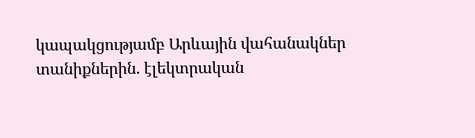կապակցությամբ Արևային վահանակներ տանիքներին. էլեկտրական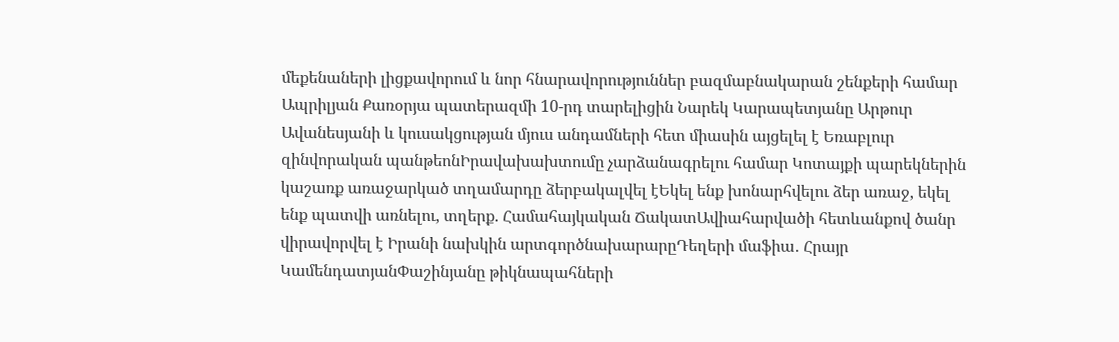մեքենաների լիցքավորում և նոր հնարավորություններ բազմաբնակարան շենքերի համար
Ապրիլյան Քառօրյա պատերազմի 10-րդ տարելիցին Նարեկ Կարապետյանը Արթուր Ավանեսյանի և կուսակցության մյուս անդամների հետ միասին այցելել է Եռաբլուր զինվորական պանթեոնԻրավախախտումը չարձանագրելու համար Կոտայքի պարեկներին կաշառք առաջարկած տղամարդը ձերբակալվել էԵկել ենք խոնարհվելու ձեր առաջ, եկել ենք պատվի առնելու, տղերք. Համահայկական ՃակատԱվիահարվածի հետևանքով ծանր վիրավորվել է Իրանի նախկին արտգործնախարարըԴեղերի մաֆիա․ Հրայր ԿամենդատյանՓաշինյանը թիկնապահների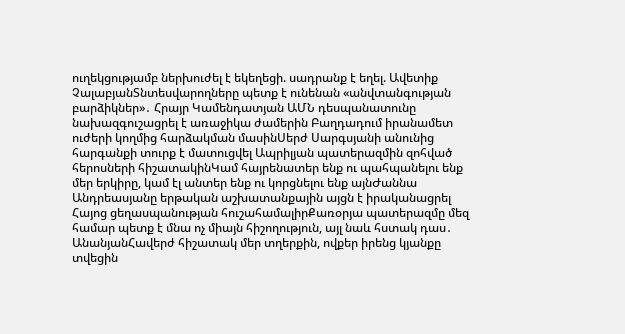ուղեկցությամբ ներխուժել է եկեղեցի. սադրանք է եղել. Ավետիք ՉալաբյանՏնտեսվարողները պետք է ունենան «անվտանգության բարձիկներ»․ Հրայր Կամենդատյան ԱՄՆ դեսպանատունը նախազգուշացրել է առաջիկա ժամերին Բաղդադում իրանամետ ուժերի կողմից հարձակման մասինՍերժ Սարգսյանի անունից հարգանքի տուրք է մատուցվել Ապրիլյան պատերազմին զոհված հերոսների հիշատակինԿամ հայրենատեր ենք ու պահպանելու ենք մեր երկիրը, կամ էլ անտեր ենք ու կորցնելու ենք այնԺաննա Անդրեասյանը երթական աշխատանքային այցն է իրականացրել Հայոց ցեղասպանության հուշահամալիրՔառօրյա պատերազմը մեզ համար պետք է մնա ոչ միայն հիշողություն, այլ նաև հստակ դաս․ ԱնանյանՀավերժ հիշատակ մեր տղերքին, ովքեր իրենց կյանքը տվեցին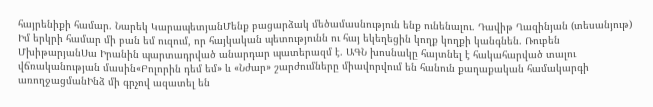հայրենիքի համար. Նարեկ ԿարապետյանՄենք բացարձակ մեծամասնություն ենք ունենալու․ Դավիթ Ղազինյան (տեսանյութ) Իմ երկրի համար մի բան եմ ուզում, որ հայկական պետությունն ու հայ եկեղեցին կողք կողքի կանգնեն. Ռուբեն ՄխիթարյանՍա Իրանին պարտադրված անարդար պատերազմ է. ԱԳՆ խոսնակը հայտնել է հակահարված տալու վճռականության մասին«Բոլորին դեմ եմ» և «Նժար» շարժումները միավորվում են հանուն քաղաքական համակարգի առողջացմանԻնձ մի գրչով ազատել են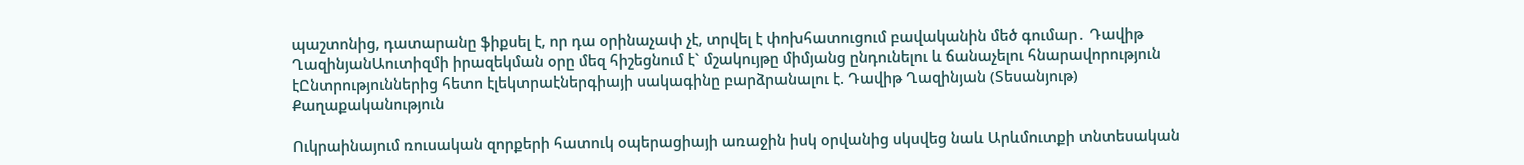պաշտոնից, դատարանը ֆիքսել է, որ դա օրինաչափ չէ, տրվել է փոխհատուցում բավականին մեծ գումար․ Դավիթ ՂազինյանԱուտիզմի իրազեկման օրը մեզ հիշեցնում է` մշակույթը միմյանց ընդունելու և ճանաչելու հնարավորություն էԸնտրություններից հետո էլեկտրաէներգիայի սակագինը բարձրանալու է. Դավիթ Ղազինյան (Տեսանյութ)
Քաղաքականություն

Ուկրաինայում ռուսական զորքերի հատուկ օպերացիայի առաջին իսկ օրվանից սկսվեց նաև Արևմուտքի տնտեսական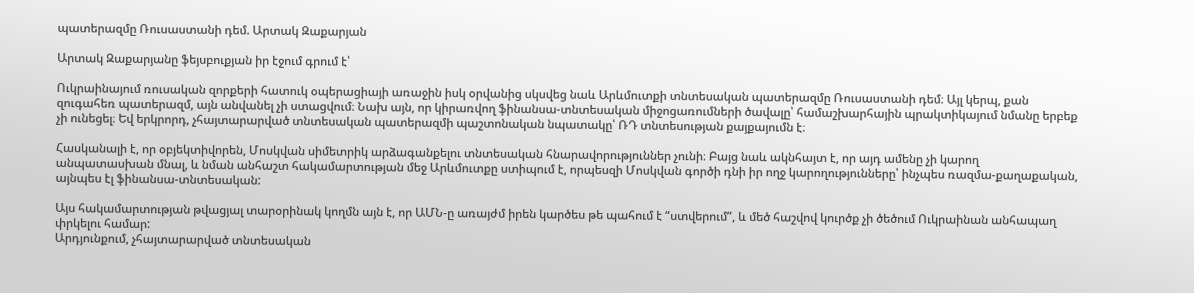պատերազմը Ռուսաստանի դեմ. Արտակ Զաքարյան

Արտակ Զաքարյանը ֆեյսբուքյան իր էջում գրում է՝

Ուկրաինայում ռուսական զորքերի հատուկ օպերացիայի առաջին իսկ օրվանից սկսվեց նաև Արևմուտքի տնտեսական պատերազմը Ռուսաստանի դեմ։ Այլ կերպ, քան զուգահեռ պատերազմ, այն անվանել չի ստացվում։ Նախ այն, որ կիրառվող ֆինանսա-տնտեսական միջոցառումների ծավալը՝ համաշխարհային պրակտիկայում նմանը երբեք չի ունեցել։ Եվ երկրորդ, չհայտարարված տնտեսական պատերազմի պաշտոնական նպատակը՝ ՌԴ տնտեսության քայքայումն է։

Հասկանալի է, որ օբյեկտիվորեն, Մոսկվան սիմետրիկ արձագանքելու տնտեսական հնարավորություններ չունի։ Բայց նաև ակնհայտ է, որ այդ ամենը չի կարող անպատասխան մնալ, և նման անհաշտ հակամարտության մեջ Արևմուտքը ստիպում է, որպեսզի Մոսկվան գործի դնի իր ողջ կարողությունները՝ ինչպես ռազմա-քաղաքական, այնպես էլ ֆինանսա-տնտեսական:

Այս հակամարտության թվացյալ տարօրինակ կողմն այն է, որ ԱՄՆ-ը առայժմ իրեն կարծես թե պահում է “ստվերում”, և մեծ հաշվով կուրծք չի ծեծում Ուկրաինան անհապաղ փրկելու համար:
Արդյունքում, չհայտարարված տնտեսական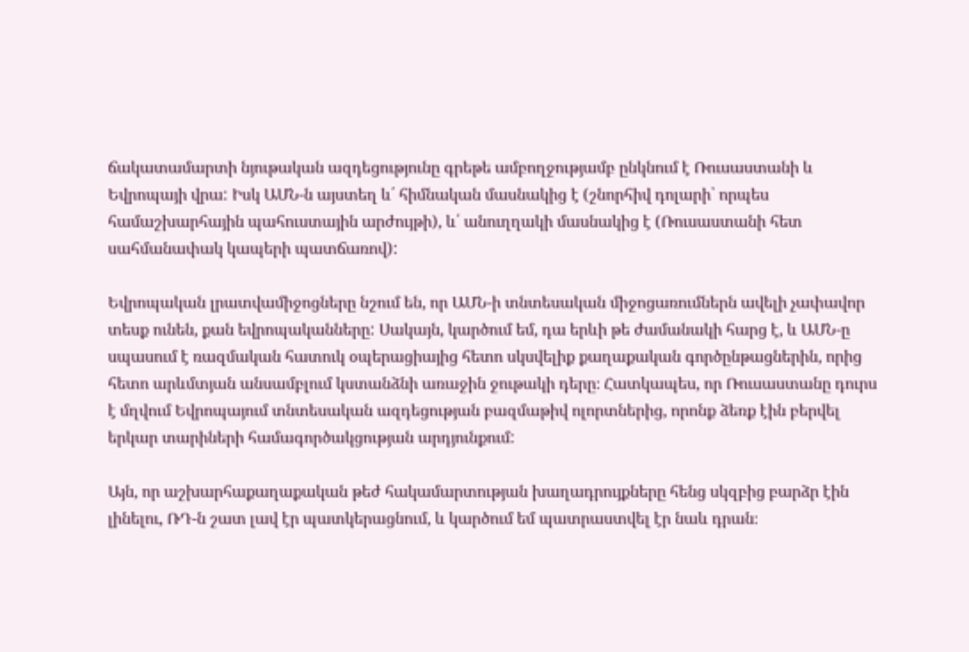ճակատամարտի նյութական ազդեցությունը գրեթե ամբողջությամբ ընկնում է Ռուսաստանի և Եվրոպայի վրա: Իսկ ԱՄՆ-ն այստեղ և՛ հիմնական մասնակից է (շնորհիվ դոլարի՝ որպես համաշխարհային պահուստային արժույթի), և՛ անուղղակի մասնակից է (Ռուսաստանի հետ սահմանափակ կապերի պատճառով):

Եվրոպական լրատվամիջոցները նշում են, որ ԱՄՆ-ի տնտեսական միջոցառումներն ավելի չափավոր տեսք ունեն, քան եվրոպականները: Սակայն, կարծում եմ, դա երևի թե ժամանակի հարց է, և ԱՄՆ-ը սպասում է ռազմական հատուկ օպերացիայից հետո սկսվելիք քաղաքական գործընթացներին, որից հետո արևմտյան անսամբլում կստանձնի առաջին ջութակի դերը։ Հատկապես, որ Ռուսաստանը դուրս է մղվում Եվրոպայում տնտեսական ազդեցության բազմաթիվ ոլորտներից, որոնք ձեռք էին բերվել երկար տարիների համագործակցության արդյունքում:

Այն, որ աշխարհաքաղաքական թեժ հակամարտության խաղադրույքները հենց սկզբից բարձր էին լինելու, ՌԴ-ն շատ լավ էր պատկերացնում, և կարծում եմ պատրաստվել էր նաև դրան։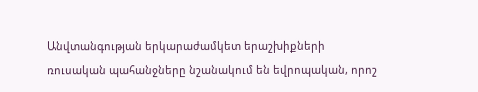Անվտանգության երկարաժամկետ երաշխիքների ռուսական պահանջները նշանակում են եվրոպական, որոշ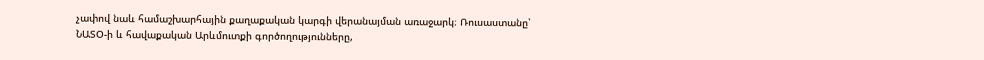չափով նաև համաշխարհային քաղաքական կարգի վերանայման առաջարկ։ Ռուսաստանը՝ ՆԱՏՕ-ի և հավաքական Արևմուտքի գործողությունները,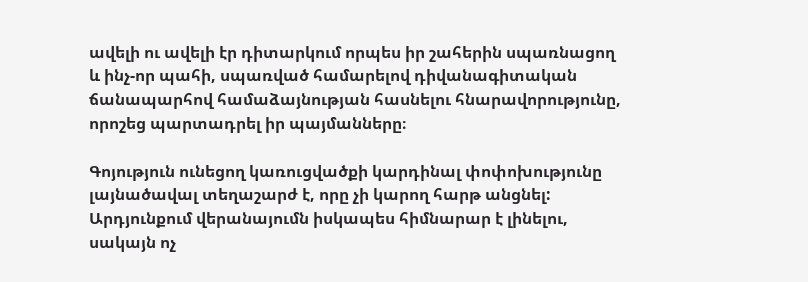ավելի ու ավելի էր դիտարկում որպես իր շահերին սպառնացող և ինչ-որ պահի, սպառված համարելով դիվանագիտական ճանապարհով համաձայնության հասնելու հնարավորությունը, որոշեց պարտադրել իր պայմանները։

Գոյություն ունեցող կառուցվածքի կարդինալ փոփոխությունը լայնածավալ տեղաշարժ է, որը չի կարող հարթ անցնել: Արդյունքում վերանայումն իսկապես հիմնարար է լինելու, սակայն ոչ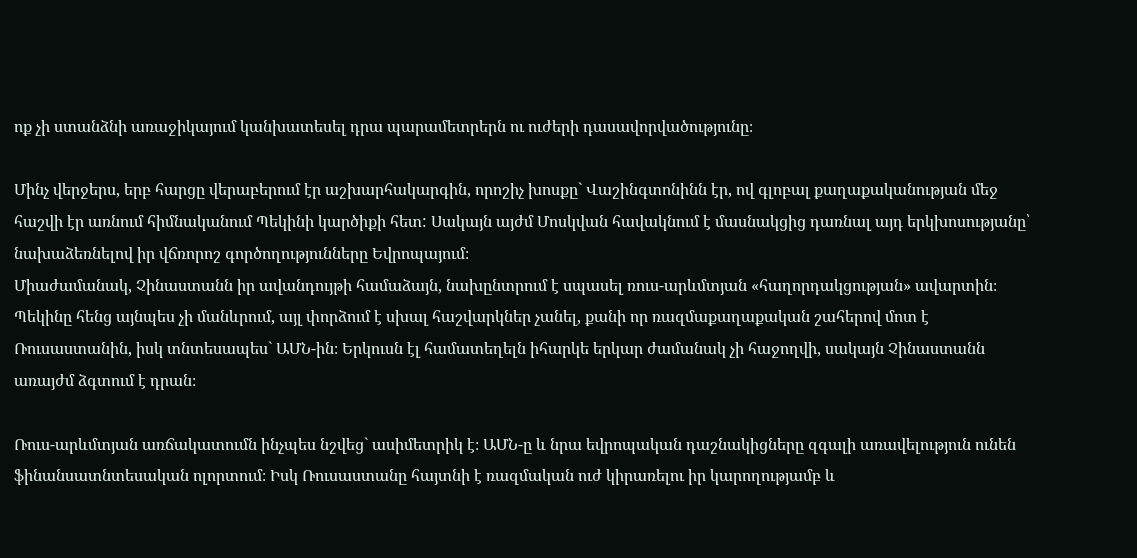ոք չի ստանձնի առաջիկայում կանխատեսել դրա պարամետրերն ու ուժերի դասավորվածությունը։

Մինչ վերջերս, երբ հարցը վերաբերում էր աշխարհակարգին, որոշիչ խոսքը` Վաշինգտոնինն էր, ով գլոբալ քաղաքականության մեջ հաշվի էր առնում հիմնականում Պեկինի կարծիքի հետ: Սակայն այժմ Մոսկվան հավակնում է մասնակցից դառնալ այդ երկխոսությանը՝ նախաձեռնելով իր վճռորոշ գործողությունները Եվրոպայում։
Միաժամանակ, Չինաստանն իր ավանդույթի համաձայն, նախընտրում է սպասել ռուս-արևմտյան «հաղորդակցության» ավարտին։ Պեկինը հենց այնպես չի մանևրում, այլ փորձում է սխալ հաշվարկներ չանել, քանի որ ռազմաքաղաքական շահերով մոտ է Ռուսաստանին, իսկ տնտեսապես` ԱՄՆ-ին։ Երկուսն էլ համատեղելն իհարկե երկար ժամանակ չի հաջողվի, սակայն Չինաստանն առայժմ ձգտում է դրան։

Ռուս-արևմտյան առճակատումն ինչպես նշվեց` ասիմետրիկ է։ ԱՄՆ-ը և նրա եվրոպական դաշնակիցները զգալի առավելություն ունեն ֆինանսատնտեսական ոլորտում։ Իսկ Ռուսաստանը հայտնի է ռազմական ուժ կիրառելու իր կարողությամբ և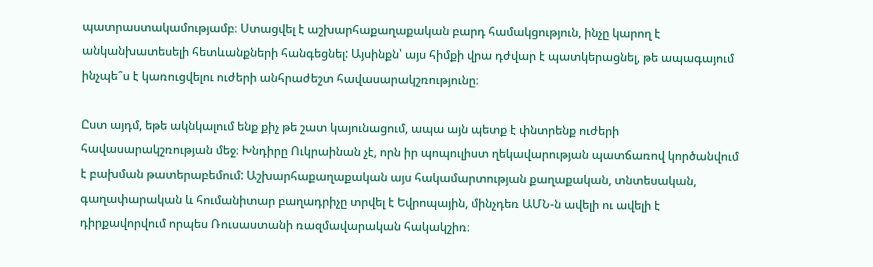պատրաստակամությամբ։ Ստացվել է աշխարհաքաղաքական բարդ համակցություն, ինչը կարող է անկանխատեսելի հետևանքների հանգեցնել: Այսինքն՝ այս հիմքի վրա դժվար է պատկերացնել, թե ապագայում ինչպե՞ս է կառուցվելու ուժերի անհրաժեշտ հավասարակշռությունը։

Ըստ այդմ, եթե ակնկալում ենք քիչ թե շատ կայունացում, ապա այն պետք է փնտրենք ուժերի հավասարակշռության մեջ։ Խնդիրը Ուկրաինան չէ, որն իր պոպուլիստ ղեկավարության պատճառով կործանվում է բախման թատերաբեմում: Աշխարհաքաղաքական այս հակամարտության քաղաքական, տնտեսական, գաղափարական և հումանիտար բաղադրիչը տրվել է Եվրոպային, մինչդեռ ԱՄՆ-ն ավելի ու ավելի է դիրքավորվում որպես Ռուսաստանի ռազմավարական հակակշիռ։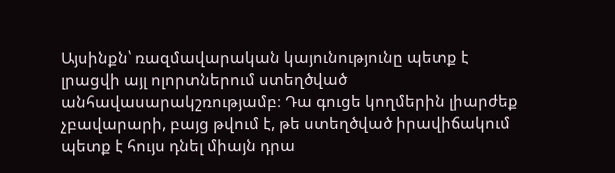Այսինքն՝ ռազմավարական կայունությունը պետք է լրացվի այլ ոլորտներում ստեղծված անհավասարակշռությամբ։ Դա գուցե կողմերին լիարժեք չբավարարի, բայց թվում է, թե ստեղծված իրավիճակում պետք է հույս դնել միայն դրա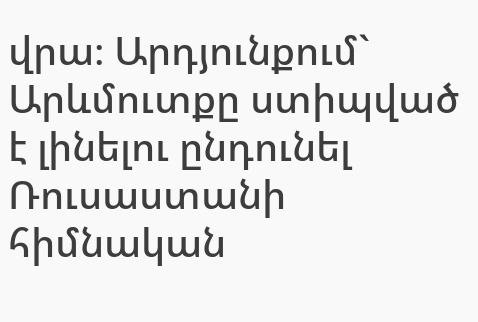վրա։ Արդյունքում` Արևմուտքը ստիպված է լինելու ընդունել Ռուսաստանի հիմնական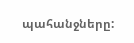պահանջները: